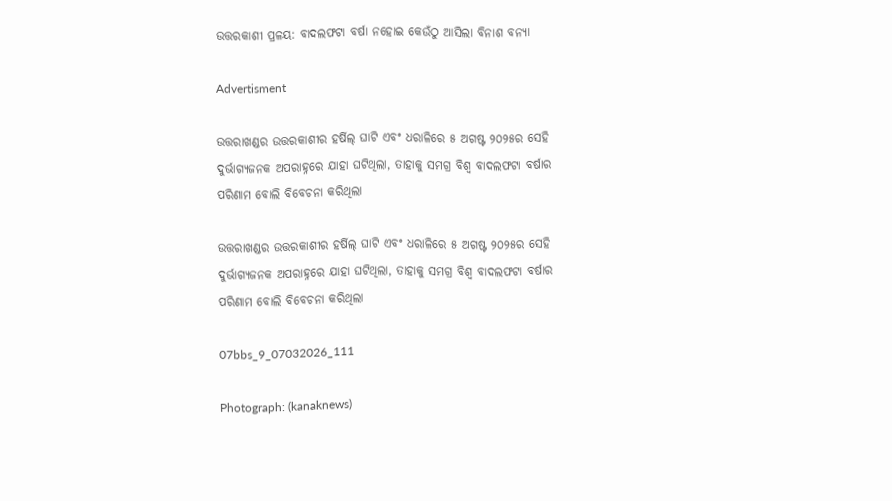ଉତ୍ତରକାଶୀ ପ୍ରଳୟ: ବାଦଲଫଟା ବର୍ଷା ନହୋଇ କେଉଁଠୁ ଆସିଲା ବିନାଶ ବନ୍ୟା

Advertisment

ଉତ୍ତରାଖଣ୍ଡର ଉତ୍ତରକାଶୀର ହର୍ଷିଲ୍ ଘାଟି ଏବଂ ଧରାଳିରେ ୫ ଅଗଷ୍ଟ ୨୦୨୫ର ସେହି ଦୁର୍ଭାଗ୍ୟଜନକ ଅପରାହ୍ନରେ ଯାହା ଘଟିଥିଲା, ତାହାକୁ ସମଗ୍ର ବିଶ୍ୱ ବାଦଲଫଟା ବର୍ଷାର ପରିଣାମ ବୋଲି ବିବେଚନା କରିଥିଲା

ଉତ୍ତରାଖଣ୍ଡର ଉତ୍ତରକାଶୀର ହର୍ଷିଲ୍ ଘାଟି ଏବଂ ଧରାଳିରେ ୫ ଅଗଷ୍ଟ ୨୦୨୫ର ସେହି ଦୁର୍ଭାଗ୍ୟଜନକ ଅପରାହ୍ନରେ ଯାହା ଘଟିଥିଲା, ତାହାକୁ ସମଗ୍ର ବିଶ୍ୱ ବାଦଲଫଟା ବର୍ଷାର ପରିଣାମ ବୋଲି ବିବେଚନା କରିଥିଲା

07bbs_9_07032026_111

Photograph: (kanaknews)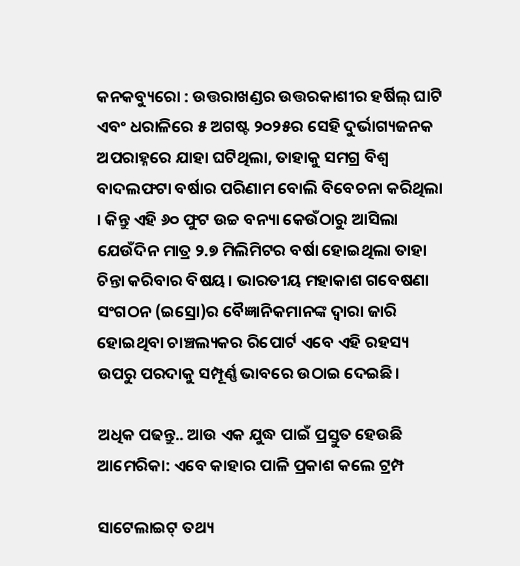କନକବ୍ୟୁରୋ : ଉତ୍ତରାଖଣ୍ଡର ଉତ୍ତରକାଶୀର ହର୍ଷିଲ୍ ଘାଟି ଏବଂ ଧରାଳିରେ ୫ ଅଗଷ୍ଟ ୨୦୨୫ର ସେହି ଦୁର୍ଭାଗ୍ୟଜନକ ଅପରାହ୍ନରେ ଯାହା ଘଟିଥିଲା, ତାହାକୁ ସମଗ୍ର ବିଶ୍ୱ ବାଦଲଫଟା ବର୍ଷାର ପରିଣାମ ବୋଲି ବିବେଚନା କରିଥିଲା । କିନ୍ତୁ ଏହି ୬୦ ଫୁଟ ଉଚ୍ଚ ବନ୍ୟା କେଉଁଠାରୁ ଆସିଲା ଯେଉଁଦିନ ମାତ୍ର ୨.୭ ମିଲିମିଟର ବର୍ଷା ହୋଇଥିଲା ତାହା ଚିନ୍ତା କରିବାର ବିଷୟ। ଭାରତୀୟ ମହାକାଶ ଗବେଷଣା ସଂଗଠନ (ଇସ୍ରୋ)ର ବୈଜ୍ଞାନିକମାନଙ୍କ ଦ୍ୱାରା ଜାରି ହୋଇଥିବା ଚାଞ୍ଚଲ୍ୟକର ରିପୋର୍ଟ ଏବେ ଏହି ରହସ୍ୟ ଉପରୁ ପରଦାକୁ ସମ୍ପୂର୍ଣ୍ଣ ଭାବରେ ଉଠାଇ ଦେଇଛି।

ଅଧିକ ପଢନ୍ତୁ.. ଆଉ ଏକ ଯୁଦ୍ଧ ପାଇଁ ପ୍ରସ୍ତୁତ ହେଉଛି ଆମେରିକା: ଏବେ କାହାର ପାଳି ପ୍ରକାଶ କଲେ ଟ୍ରମ୍ପ

ସାଟେଲାଇଟ୍ ତଥ୍ୟ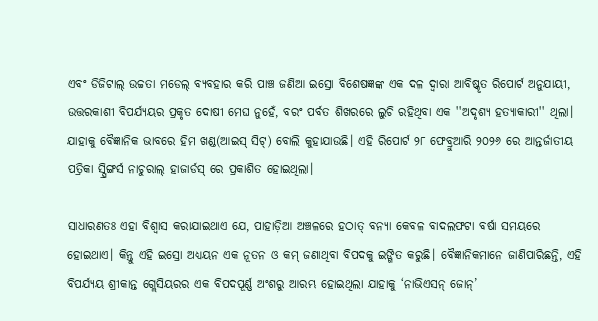ଏବଂ ଡିଜିଟାଲ୍ ଉଚ୍ଚତା ମଡେଲ୍ ବ୍ୟବହାର କରି ପାଞ୍ଚ ଜଣିଆ ଇସ୍ରୋ ବିଶେଷଜ୍ଞଙ୍କ ଏକ ଦଳ ଦ୍ୱାରା ଆବିଷ୍କୃତ ରିପୋର୍ଟ ଅନୁଯାୟୀ, ଉତ୍ତରକାଶୀ ବିପର୍ଯ୍ୟୟର ପ୍ରକୃତ ଦୋଷୀ ମେଘ ନୁହେଁ, ବରଂ ପର୍ବତ ଶିଖରରେ ଲୁଚି ରହିଥିବା ଏକ ''ଅଦୃଶ୍ୟ ହତ୍ୟାକାରୀ'' ଥିଲା। ଯାହାକୁ ବୈଜ୍ଞାନିକ ଭାବରେ ହିମ ଖଣ୍ଡ(ଆଇସ୍ ସିଟ୍) ବୋଲି କୁହାଯାଉଛି। ଏହି ରିପୋର୍ଟ ୨୮ ଫେବ୍ରୁଆରି ୨୦୨୬ ରେ ଆନ୍ତର୍ଜାତୀୟ ପତ୍ରିକା ସ୍ପ୍ରିଙ୍ଗର୍ସ ନାଚୁରାଲ୍ ହାଜାର୍ଡସ୍ ରେ ପ୍ରକାଶିତ ହୋଇଥିଲା।

ସାଧାରଣତଃ ଏହା ବିଶ୍ୱାସ କରାଯାଇଥାଏ ଯେ, ପାହାଡ଼ିଆ ଅଞ୍ଚଳରେ ହଠାତ୍ ବନ୍ୟା କେବଳ ବାଦଲଫଟା ବର୍ଷା ସମୟରେ ହୋଇଥାଏ। କିନ୍ତୁ ଏହି ଇସ୍ରୋ ଅଧ୍ୟୟନ ଏକ ନୂତନ ଓ କମ୍ ଜଣାଥିବା ବିପଦକୁ ଇଙ୍ଗିତ କରୁଛି। ବୈଜ୍ଞାନିକମାନେ ଜାଣିପାରିଛନ୍ତି, ଏହି ବିପର୍ଯ୍ୟୟ ଶ୍ରୀକାନ୍ତ ଗ୍ଲେସିୟରର ଏକ ବିପଦପୂର୍ଣ୍ଣ ଅଂଶରୁ ଆରମ୍ଭ ହୋଇଥିଲା ଯାହାକୁ ‘ନାଭିଏସନ୍ ଜୋନ୍’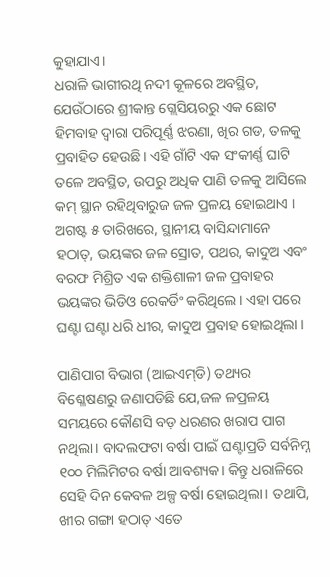କୁହାଯାଏ।
ଧରାଳି ଭାଗୀରଥି ନଦୀ କୂଳରେ ଅବସ୍ଥିତ, ଯେଉଁଠାରେ ଶ୍ରୀକାନ୍ତ ଗ୍ଲେସିୟରରୁ ଏକ ଛୋଟ ହିମବାହ ଦ୍ୱାରା ପରିପୂର୍ଣ୍ଣ ଝରଣା, ଖିର ଗଡ, ତଳକୁ ପ୍ରବାହିତ ହେଉଛି। ଏହି ଗାଁଟି ଏକ ସଂକୀର୍ଣ୍ଣ ଘାଟି ତଳେ ଅବସ୍ଥିତ, ଉପରୁ ଅଧିକ ପାଣି ତଳକୁ ଆସିଲେ କମ୍ ସ୍ଥାନ ରହିଥିବାରୁଜ ଜଳ ପ୍ରଳୟ ହୋଇଥାଏ ।  ଅଗଷ୍ଟ ୫ ତାରିଖରେ, ସ୍ଥାନୀୟ ବାସିନ୍ଦାମାନେ ହଠାତ୍, ଭୟଙ୍କର ଜଳ ସ୍ରୋତ, ପଥର, କାଦୁଅ ଏବଂ ବରଫ ମିଶ୍ରିତ ଏକ ଶକ୍ତିଶାଳୀ ଜଳ ପ୍ରବାହର ଭୟଙ୍କର ଭିଡିଓ ରେକର୍ଡିଂ କରିଥିଲେ। ଏହା ପରେ ଘଣ୍ଟା ଘଣ୍ଟା ଧରି ଧୀର, କାଦୁଅ ପ୍ରବାହ ହୋଇଥିଲା ।

ପାଣିପାଗ ବିଭାଗ (ଆଇଏମ୍‌ଡି) ତଥ୍ୟର ବିଶ୍ଳେଷଣରୁ ଜଣାପଡିଛି ଯେ,ଜଳ ଳପ୍ରଳୟ ସମୟରେ କୌଣସି ବଡ଼ ଧରଣର ଖରାପ ପାଗ ନଥିଲା। ବାଦଲଫଟା ବର୍ଷା ପାଇଁ ଘଣ୍ଟାପ୍ରତି ସର୍ବନିମ୍ନ ୧୦୦ ମିଲିମିଟର ବର୍ଷା ଆବଶ୍ୟକ। କିନ୍ତୁ ଧରାଳିରେ ସେହି ଦିନ କେବଳ ଅଳ୍ପ ବର୍ଷା ହୋଇଥିଲା। ତଥାପି, ଖୀର ଗଙ୍ଗା ହଠାତ୍ ଏତେ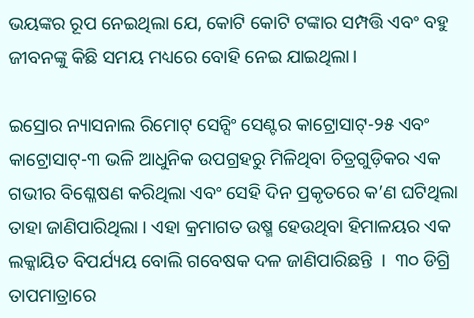ଭୟଙ୍କର ରୂପ ନେଇଥିଲା ଯେ, କୋଟି କୋଟି ଟଙ୍କାର ସମ୍ପତ୍ତି ଏବଂ ବହୁ ଜୀବନଙ୍କୁ କିଛି ସମୟ ମଧ୍ୟରେ ବୋହି ନେଇ ଯାଇଥିଲା।

ଇସ୍ରୋର ନ୍ୟାସନାଲ ରିମୋଟ୍ ସେନ୍ସିଂ ସେଣ୍ଟର କାଟ୍ରୋସାଟ୍-୨୫ ଏବଂ କାଟ୍ରୋସାଟ୍-୩ ଭଳି ଆଧୁନିକ ଉପଗ୍ରହରୁ ମିଳିଥିବା ଚିତ୍ରଗୁଡ଼ିକର ଏକ ଗଭୀର ବିଶ୍ଳେଷଣ କରିଥିଲା ଏବଂ ସେହି ଦିନ ପ୍ରକୃତରେ କ’ଣ ଘଟିଥିଲା ତାହା ଜାଣିପାରିଥିଲା । ଏହା କ୍ରମାଗତ ଉଷ୍ମ ହେଉଥିବା ହିମାଳୟର ଏକ ଲକ୍କାୟିତ ବିପର୍ଯ୍ୟୟ ବୋଲି ଗବେଷକ ଦଳ ଜାଣିପାରିଛନ୍ତି  ।  ୩୦ ଡିଗ୍ରି ତାପମାତ୍ରାରେ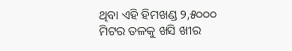ଥିବା ଏହି ହିମଖଣ୍ଡ ୨,୫୦୦୦ ମିଟର ତଳକୁ ଖସି ଖୀର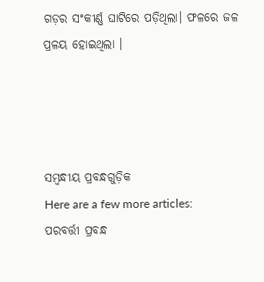ଗଡ଼ର ସଂକୀର୍ଣ୍ଣ ଘାଟିରେ ପଡ଼ିଥିଲା। ଫଳରେ ଜଳ ପ୍ରଳୟ ହୋଇଥିଲା ।




ସମ୍ବନ୍ଧୀୟ ପ୍ରବନ୍ଧଗୁଡ଼ିକ
Here are a few more articles:
ପରବର୍ତ୍ତୀ ପ୍ରବନ୍ଧ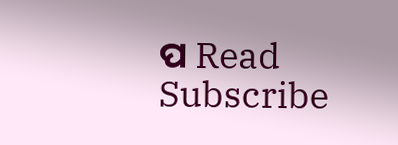ପ Read
Subscribe